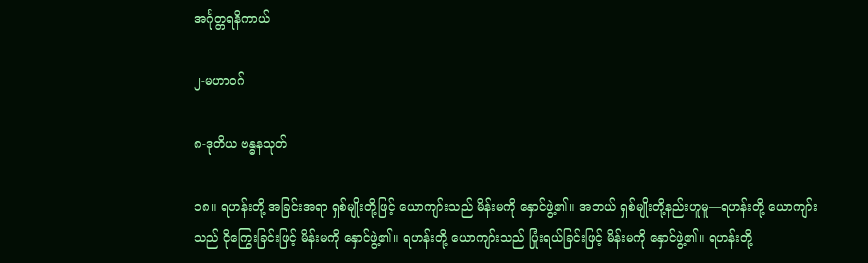အင်္ဂုတ္တရနိကာယ်

၂-မဟာဝဂ်

၈-ဒုတိယ ဗန္ဓနသုတ်

၁၈။ ရဟန်းတို့ အခြင်းအရာ ရှစ်မျိုးတို့ဖြင့် ယောကျာ်းသည် မိန်းမကို နှောင်ဖွဲ့၏။ အဘယ် ရှစ်မျိုးတို့နည်းဟူမူ—ရဟန်းတို့ ယောကျာ်းသည် ငိုကြွေးခြင်းဖြင့် မိန်းမကို နှောင်ဖွဲ့၏။ ရဟန်းတို့ ယောကျာ်းသည် ပြုံးရယ်ခြင်းဖြင့် မိန်းမကို နှောင်ဖွဲ့၏။ ရဟန်းတို့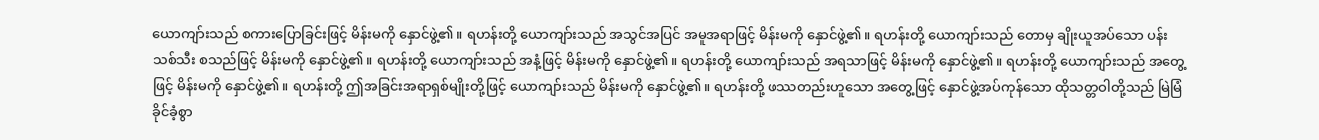ယောကျာ်းသည် စကားပြောခြင်းဖြင့် မိန်းမကို နှောင်ဖွဲ့၏။ ရဟန်းတို့ ယောကျာ်းသည် အသွင်အပြင် အမူအရာဖြင့် မိန်းမကို နှောင်ဖွဲ့၏။ ရဟန်းတို့ ယောကျာ်းသည် တောမှ ချိုးယူအပ်သော ပန်း သစ်သီး စသည်ဖြင့် မိန်းမကို နှောင်ဖွဲ့၏။ ရဟန်းတို့ ယောကျာ်းသည် အနံ့ဖြင့် မိန်းမကို နှောင်ဖွဲ့၏။ ရဟန်းတို့ ယောကျာ်းသည် အရသာဖြင့် မိန်းမကို နှောင်ဖွဲ့၏။ ရဟန်းတို့ ယောကျာ်းသည် အတွေ့ဖြင့် မိန်းမကို နှောင်ဖွဲ့၏။ ရဟန်းတို့ ဤအခြင်းအရာရှစ်မျိုးတို့ဖြင့် ယောကျာ်းသည် မိန်းမကို နှောင်ဖွဲ့၏။ ရဟန်းတို့ ဖဿတည်းဟူသော အတွေ့ဖြင့် နှောင်ဖွဲ့အပ်ကုန်သော ထိုသတ္တဝါတို့သည် မြဲမြံ ခိုင်ခံ့စွာ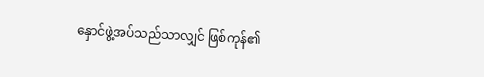နှောင်ဖွဲ့အပ်သည်သာလျှင် ဖြစ်ကုန်၏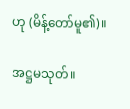ဟု (မိန့်တော်မူ၏)။

အဋ္ဌမသုတ်။